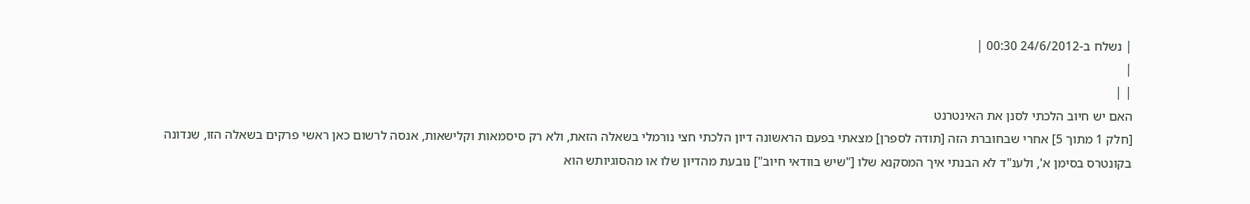| נשלח ב-24/6/2012 00:30 |
|
| |
האם יש חיוב הלכתי לסנן את האינטרנט
[חלק 1 מתוך 5] אחרי שבחוברת הזה [תודה לספרן] מצאתי בפעם הראשונה דיון הלכתי חצי נורמלי בשאלה הזאת, ולא רק סיסמאות וקלישאות, אנסה לרשום כאן ראשי פרקים בשאלה הזו, שנדונה בקונטרס בסימן א', ולענ"ד לא הבנתי איך המסקנא שלו ["שיש בוודאי חיוב"] נובעת מהדיון שלו או מהסוגיותש הוא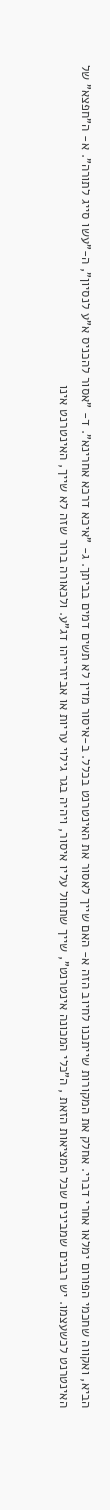הביא, ואקווה שחכמי הפורום ימלאו אחרי דברי. אחלק את המקורות שייתכנו לחיוב הזה א- האם שייך לאסור את האינטרנט בכלל. ב-איסור מדין לא תשים דמים בביתך. ג- "איכא דרכא אחרינא". ד- "אסור להכניס א"ע לנסיון", ה-"עשו סייג לתורה". א- ה"חפצא" של האינטרנט לכשעצמו. יש רבנים שמבינים שכל המציאות הזאת , ה"כלי המכונה אינטרנט", שייך שתחול עליו איסור, ויהיה בגר גילוי עריות או אביזרייהו דג"ע. ולכאורה ברור שזה לא שייך, האינטרנט אינו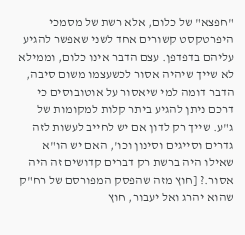"חפצא" של כלום, אלא רשת של מסמכי היפרטקסט קשורים אחד לשני שאפשר להגיע עליהם בדפדפן. עצם הדבר אינו כלום, וממילא לא שייך שיהיה אסור לכשעצמו משום סיבה, הדבר דומה למי שיאסור על אוטובוסים כי דרכם ניתן להגיע ביתר קלות למקומות של ג"ע. שייך רק לדון אם יש לחייב לעשות לזה גדרים וסייגים וסינון וכו', האם יש הו"א שאילו היה ברשת רק דברים קדושים זה היה אסור.? [חוץ מזה שהפסק המפורסם של רח"ק שהוא יהרג ואל יעבור, חוץ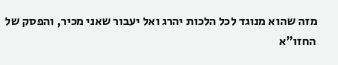מזה שהוא מנוגד לכל הלכות יהרג ואל יעבור שאני מכיר, והפסק של החזו"א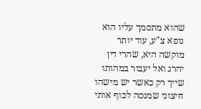שהוא מתסמך עליו הוא גופא צ"ע, עוד יותר מוקשה היא, שהרי דין יהרג ואל יעבור במהותו שייך רק כאשר יש מישהו חיצוני שמנסה לכוף אותי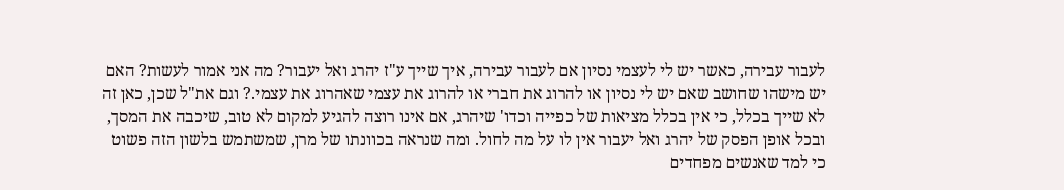לעבור עבירה, כאשר יש לי לעצמי נסיון אם לעבור עבירה, איך שייך ע"ז יהרג ואל יעבור? מה אני אמור לעשות? האם יש מישהו שחושב שאם יש לי נסיון או להרוג את חברי או להרוג את עצמי שאהרוג את עצמי.? וגם את"ל שכן, כאן זה לא שייך בכלל, כי אין בכלל מציאות של כפייה וכדו' שיהרג, אם אינו רוצה להגיע למקום לא טוב, שיכבה את המסך, ובכל אופן הפסק של יהרג ואל יעבור אין לו על מה לחול. ומה שנראה בכוונתו של מרן, שמשתמש בלשון הזה פשוט כי למד שאנשים מפחדים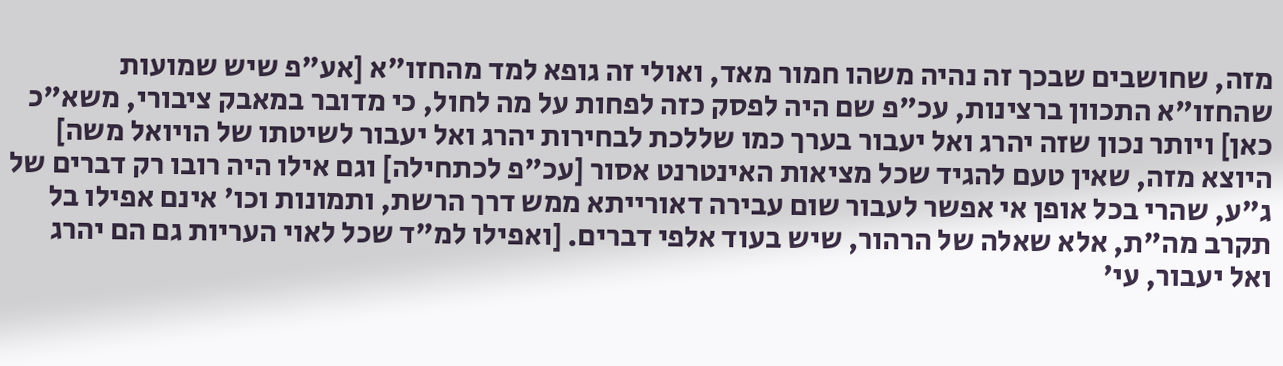מזה, שחושבים שבכך זה נהיה משהו חמור מאד, ואולי זה גופא למד מהחזו"א [אע"פ שיש שמועות שהחזו"א התכוון ברצינות, עכ"פ שם היה לפסק כזה לפחות על מה לחול, כי מדובר במאבק ציבורי, משא"כ כאן] ויותר נכון שזה יהרג ואל יעבור בערך כמו שללכת לבחירות יהרג ואל יעבור לשיטתו של הויואל משה] היוצא מזה, שאין טעם להגיד שכל מציאות האינטרנט אסור [עכ"פ לכתחילה] וגם אילו היה רובו רק דברים של ג"ע, שהרי בכל אופן אי אפשר לעבור שום עבירה דאורייתא ממש דרך הרשת, ותמונות וכו' אינם אפילו בל תקרב מה"ת, אלא שאלה של הרהור, שיש בעוד אלפי דברים. [ואפילו למ"ד שכל לאוי העריות גם הם יהרג ואל יעבור, עי'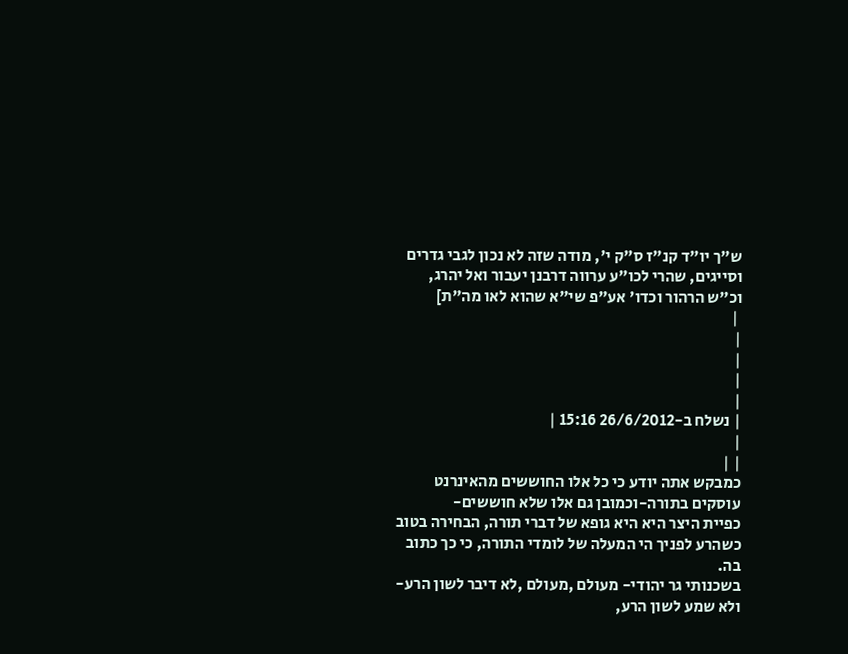ש"ך יו"ד קנ"ז ס"ק י', מודה שזה לא נכון לגבי גדרים וסייגים, שהרי לכו"ע ערווה דרבנן יעבור ואל יהרג, וכ"ש הרהור וכדו' אע"פ שי"א שהוא לאו מה"ת]
 |
|
|
|
|
| נשלח ב-26/6/2012 15:16 |
|
| |
כמבקש אתה יודע כי כל אלו החוששים מהאינרנט עוסקים בתורה-וכמובן גם אלו שלא חוששים-
כפיית היצר היא היא גופא של דברי תורה, הבחירה בטוב כשהרע לפניך הי המעלה של לומדי התורה, כי כך כתוב בה.
בשכנותי גר יהודי- מעולם ,מעולם ,לא דיבר לשון הרע- ולא שמע לשון הרע,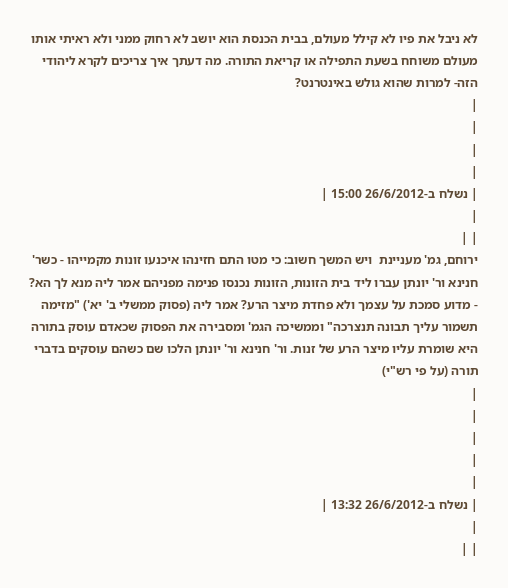לא ניבל את פיו לא קילל מעולם, בבית הכנסת הוא יושב לא רחוק ממני ולא ראיתי אותו מעולם משוחח בשעת התפילה או קריאת התורה. מה דעתך איך צריכים לקרא ליהודי הזה- למרות שהוא גולש באינטרנט?
|
|
|
|
| נשלח ב-26/6/2012 15:00 |
|
| |
ירוחם, גמ' מעניינת  ויש המשך חשוב: כי מטו התם חזינהו איכנעו זונות מקמייהו - כשר' חנינא ור' יונתן עברו ליד בית הזונות, הזונות נכנסו פנימה מפניהם אמר ליה מנא לך הא? - מדוע סמכת על עצמך ולא פחדת מיצר הרע? אמר ליה (פסוק ממשלי ב' יא') "מזימה תשמור עליך תבונה תנצרכה" וממשיכה הגמ' ומסבירה את הפסוק שכאדם עוסק בתורה היא שומרת עליו מיצר הרע של זנות. ור' חנינא ור' יונתן הלכו שם כשהם עוסקים בדברי תורה (על פי רש"י)
|
|
|
|
|
| נשלח ב-26/6/2012 13:32 |
|
| |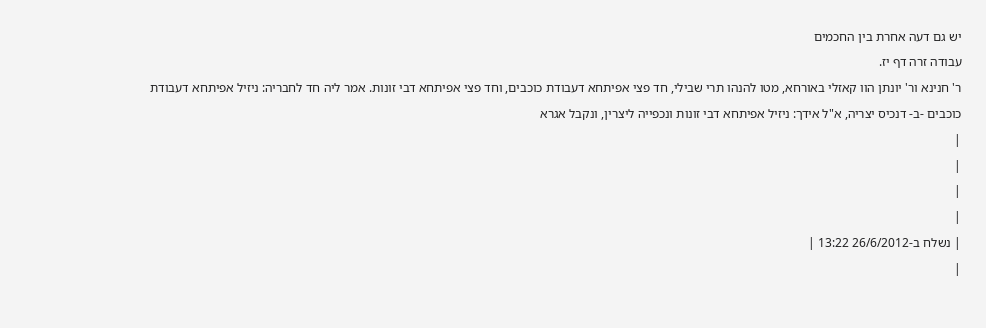יש גם דעה אחרת בין החכמים
עבודה זרה דף יז.
ר' חנינא ור' יונתן הוו קאזלי באורחא, מטו להנהו תרי שבילי, חד פצי אפיתחא דעבודת כוכבים, וחד פצי אפיתחא דבי זונות. אמר ליה חד לחבריה: ניזיל אפיתחא דעבודת כוכבים -ב- דנכיס יצריה, א"ל אידך: ניזיל אפיתחא דבי זונות ונכפייה ליצרין, ונקבל אגרא
|
|
|
|
| נשלח ב-26/6/2012 13:22 |
|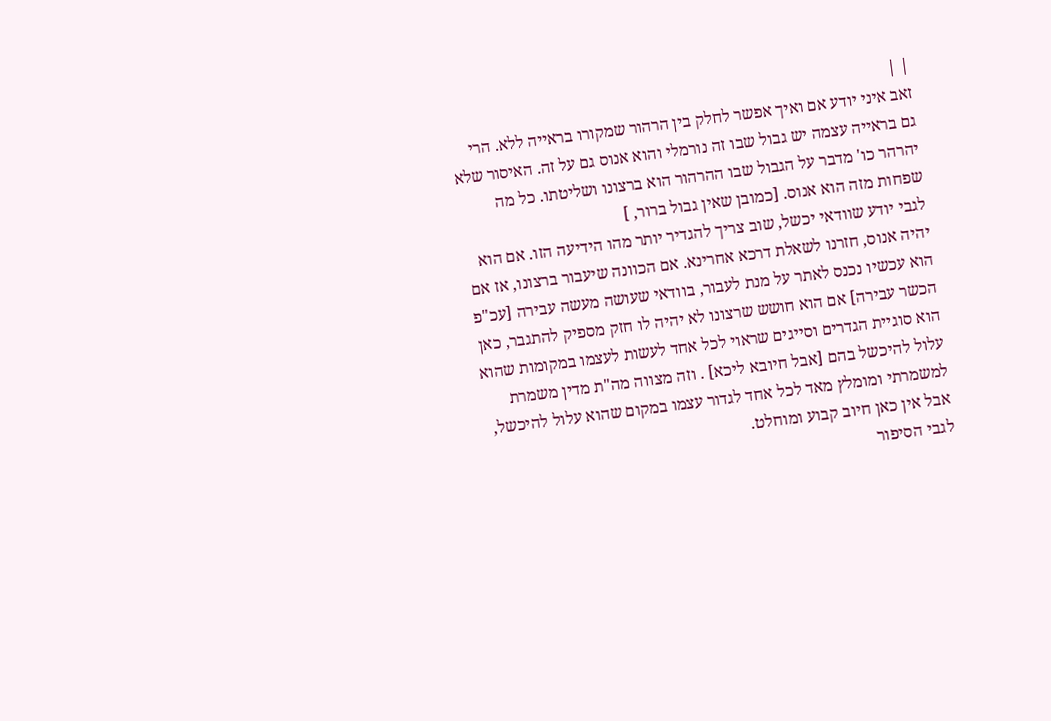| |
זאב איני יודע אם ואיך אפשר לחלק בין הרהור שמקורו בראייה ללא. הרי גם בראייה עצמה יש גבול שבו זה נורמלי והוא אנוס גם על זה. האיסור שלא יהרהר כו' מדבר על הגבול שבו ההרהור הוא ברצונו ושליטתו. כל מה שפחות מזה הוא אנוס. [כמובן שאין גבול ברור, ]
לגבי יודע שוודאי יכשל, שוב צריך להגדיר יותר מהו הידיעה הזו. אם הוא יהיה אנוס, חזרנו לשאלת דרכא אחרינא. אם הכוונה שיעבור ברצונו, אז אם הוא עכשיו נכנס לאתר על מנת לעבור, בוודאי שעושה מעשה עבירה [עכ"פ הכשר עבירה] אם הוא חושש שרצונו לא יהיה לו חזק מספיק להתגבר, כאן הוא סוגיית הגדרים וסייגים שראוי לכל אחד לעשות לעצמו במקומות שהוא עלול להיכשל בהם [אבל חיובא ליכא] . וזה מצווה מה"ת מדין משמרת למשמרתי ומומלץ מאד לכל אחד לגדור עצמו במקום שהוא עלול להיכשל, אבל אין כאן חיוב קבוע ומוחלט.
לגבי הסיפור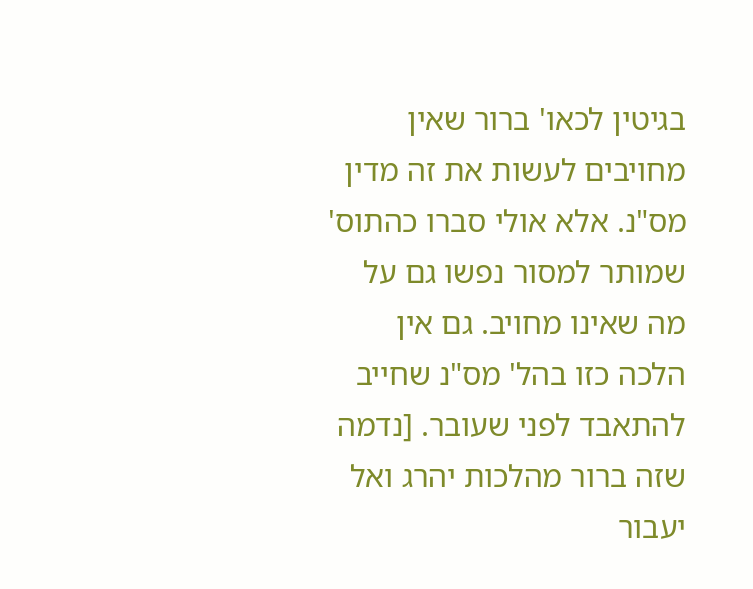בגיטין לכאו' ברור שאין מחויבים לעשות את זה מדין מס"נ. אלא אולי סברו כהתוס' שמותר למסור נפשו גם על מה שאינו מחויב. גם אין הלכה כזו בהל' מס"נ שחייב להתאבד לפני שעובר. [נדמה שזה ברור מהלכות יהרג ואל יעבור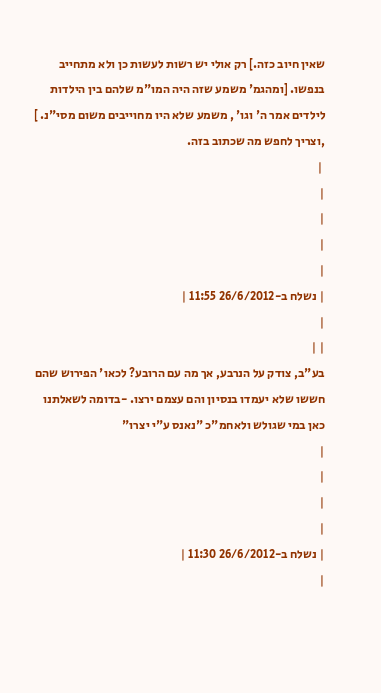שאין חיוב כזה.] רק אולי יש רשות לעשות כן ולא מתחייב בנפשו. [ומהגמ' משמע שזה היה המו"מ שלהם בין הילדות לילדים אמר ה' וגו' , משמע שלא היו מחוייבים משום מסי"נ. ] ,וצריך לחפש מה שכתוב בזה.
 |
|
|
|
|
| נשלח ב-26/6/2012 11:55 |
|
| |
בע"ב, צודק על הנרבע, אך מה עם הרובע? לכאו' הפירוש שהם חששו שלא יעמדו בנסיון והם עצמם ירצו. -בדומה לשאלתנו כאן במי שגולש ולאחמ"כ "נאנס ע"י יצרו"
|
|
|
|
| נשלח ב-26/6/2012 11:30 |
|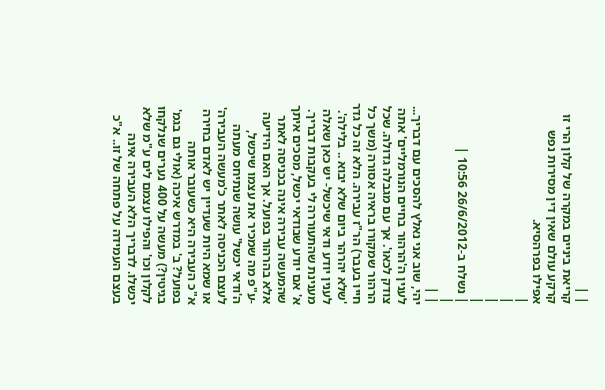| |
קריאת ביניים במקרה של קלון הרי זו קרקע עולם שאין דין מסירות נפש אפילו בפרהסיא.
|
|
|
|
| נשלח ב-26/6/2012 10:56 |
|
| |
יהי, שוב אני נאלץ להסכים עם דבריך... לענין ה'הרהור בחיים הנורמליים' אתה צודק לכאו'. אך עם מגבלה גדולה. שכל הרהור שמקורו בראיה אסורה (משך כל חייו בעבר) הר"ז עבירה. הלא זה כל גדר 'שלא יהרהר ביום שלא יבוא .. בלילה'.
לענין יודע ודאי שיכשל- יש כאן שאלה מענינת שהתעוררה לי בעקבות דבריך. א' אם יודע שבודאי יכשל, מסכים איתך שהמעשה עבירה אינה בכניסה לאתר אלא בהרהור בפועל. אך האם הידיעה -ע"פ מה שמכיר את עצמו שיכשל, ה'ודאי יכשל' עושה שנתיחס מעתה לעצם הכניסה לאתר כ'מעשה העבירה' או שמא היות שעדיין יש לאדם בחירה א"כ העבירה היא כשעובר אותה בפועל? ב' במדרש איכה (אולי גם בגמ' בגיטין?) מעשה על 400 נערים שנלקחו לקלון וכו' והפילו עצמם לים ע"מ שלא יכשלו. לדבריך הלא העבירה אינה בעצם העמידה על פתחה של זו.. א"כ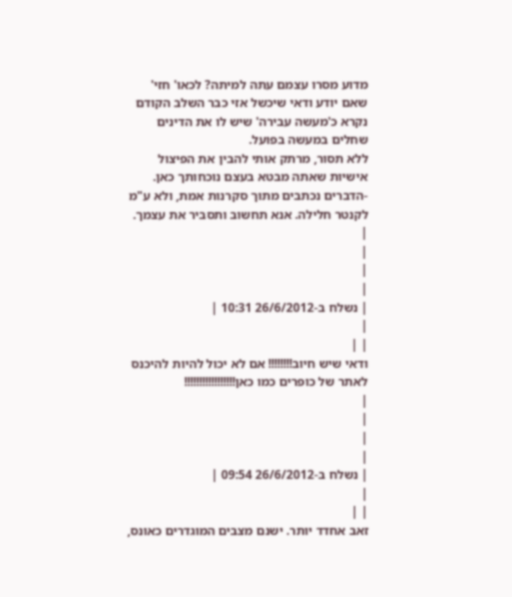מדוע מסרו עצמם עתה למיתה? לכאו' חזי' שאם יודע ודאי שיכשל אזי כבר השלב הקודם נקרא כ'מעשה עבירה' שיש לו את הדינים שחלים במעשה בפועל.
ללא תסור, מרתק אותי להבין את הפיצול אישיות שאתה מבטא בעצם נוכחותך כאן. -הדברים נכתבים מתוך סקרנות אמת, ולא ע"מ לקנטר חלילה. אנא תחשוב ותסביר את עצמך.
|
|
|
|
| נשלח ב-26/6/2012 10:31 |
|
| |
ודאי שיש חיוב!!!!!!!! אם לא יכול להיות להיכנס לאתר של כופרים כמו כאן!!!!!!!!!!!!!!!!!
|
|
|
|
| נשלח ב-26/6/2012 09:54 |
|
| |
זאב אחדד יותר. ישנם מצבים המוגדרים כאונס,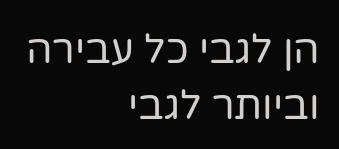הן לגבי כל עבירה וביותר לגבי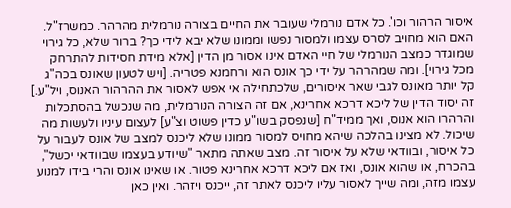איסור הרהור וכו'. כל אדם נורמלי שעובר את החיים בצורה נורמלית מהרהר. כמשרז"ל. האם הוא מחויב לסרס עצמו ולמסור נפשו וממונו שלא יבא לידי כך? ברור שלא, כל גירוי שמוגדר כמצב הנורמלי של חיי האדם אינו אסור מן הדין [אלא מידת חסידות להתרחק מכל גירוי]. ומה שמהרהר על ידי כך אונס הוא ורחמנא פטריה. [ויש לטעון שאונס בכה"ג קל יותר מאונס לגבי שאר איסורים, שלכתחילה אי אפש לאסור את ההרהור האנוס, ויל"ע.] זה יסוד הדין של ליכא דרכא אחרינא, אם זה הצורה הנורמלית, מה שנכשל בהסתכלות והרהרו הוא אנוס, ואך ממיד"ח [שנפסק בשו"ע כדין פשוט וצ"ע] לעצום עיניו ולעשות מה שיכול. לא מצינו בהלכה שיהא מחויס למסור ממונו שלא ליכנס למצב של אונס לעבור על כל איסור, ובוודאי שלא על איסור זה. מצב שאתה מתאר "שיודע בעצמו שבוודאי יכשל", בהכרח, או שהוא אונס, ואז אם ליכא דרכא אחרינא פטור. או שאינו אונס והרי בידו למנוע עצמו מזה, ומה שייך לאסור עליו ליכנס לאתר זה, ייכנס ויזהר. ואין כאן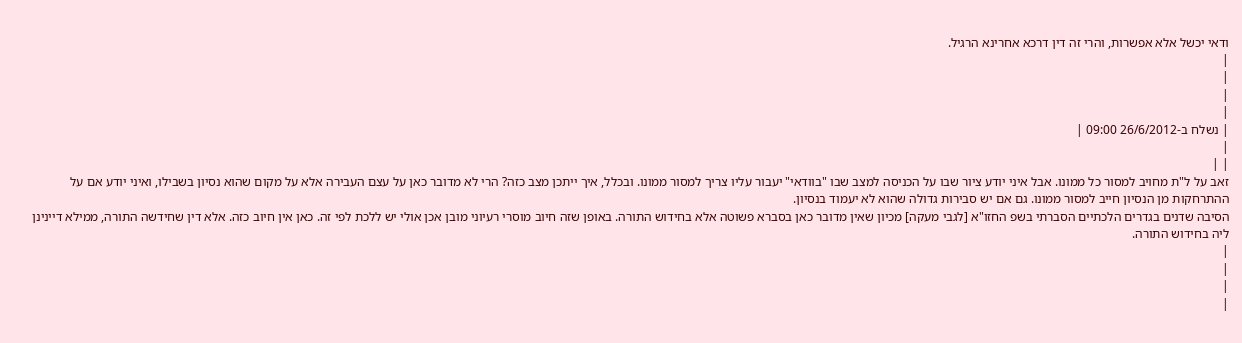ודאי יכשל אלא אפשרות, והרי זה דין דרכא אחרינא הרגיל.
|
|
|
|
| נשלח ב-26/6/2012 09:00 |
|
| |
זאב על ל"ת מחויב למסור כל ממונו. אבל איני יודע ציור שבו על הכניסה למצב שבו "בוודאי" יעבור עליו צריך למסור ממונו. ובכלל, איך ייתכן מצב כזה? הרי לא מדובר כאן על עצם העבירה אלא על מקום שהוא נסיון בשבילו, ואיני יודע אם על ההתרחקות מן הנסיון חייב למסור ממונו. גם אם יש סבירות גדולה שהוא לא יעמוד בנסיון.
הסיבה שדנים בגדרים הלכתיים הסברתי בשפ החזו"א [לגבי מעקה] מכיון שאין מדובר כאן בסברא פשוטה אלא בחידוש התורה. באופן שזה חיוב מוסרי רעיוני מובן אכן אולי יש ללכת לפי זה. כאן אין חיוב כזה. אלא דין שחידשה התורה, ממילא דיינינן ליה בחידוש התורה.
|
|
|
|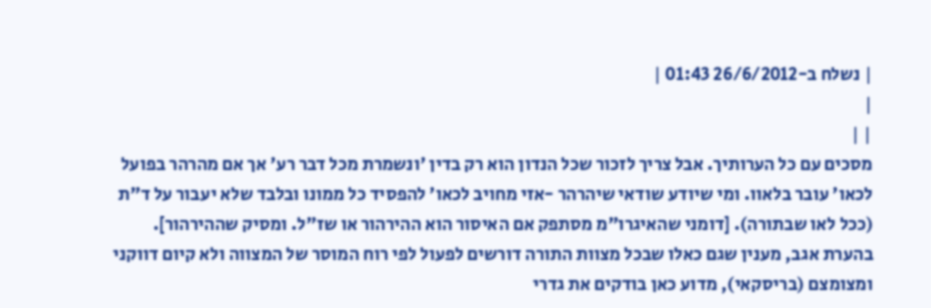| נשלח ב-26/6/2012 01:43 |
|
| |
מסכים עם כל הערותיך. אבל צריך לזכור שכל הנדון הוא רק בדין 'ונשמרת מכל דבר רע' אך אם מהרהר בפועל לכאו' עובר בלאוו. ומי שיודע שודאי שיהרהר -אזי מחויב לכאו' להפסיד כל ממונו ובלבד שלא יעבור על ד"ת (ככל לאו שבתורה). [דומני שהאיגרו"מ מסתפק אם האיסור הוא ההירהור או שז"ל. ומסיק שההירהור].
בהערת אגב, מענין שגם כאלו שבכל מצוות התורה דורשים לפעול לפי רוח המוסר של המצווה ולא קיום דווקני ומצומצם (בריסקאי), מדוע כאן בודקים את גדרי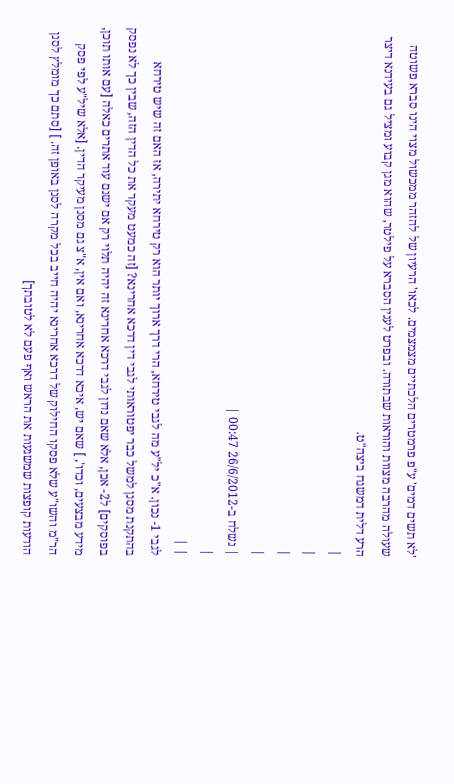'לא תשים דמים' ע"פ פרמטרים הלכתיים מצמצמים. לכאו' הרעיון של להזהר ממכשול מצוי הינו סברא פשוטה שעולה מהרבה מצוות והוראות שבתורה. ובפרט לענין הסברא על פילטר, שהוא מגן קבוע ומציל גם בעידנא דיצר הרע דלית דמשגח ביצה"ט.
|
|
|
|
| נשלח ב-26/6/2012 00:47 |
|
| |
לגבי 1- נכון. א"כ יל"ע מה לגבי טירחא, הרי דרך ארוך יותר הוא רק טירחא יתירה, אז האם זה שיש טירחא בהתקנת מסנן למשל כבר יפטוראותי לגבי דין דרכא אחרינא? [זה כמעט מעקר את כל הדין הזה, שבין כך לא נפסק בפוסקים] ל2- אכן, אלא שאם נדון לגבי דרכא אחרינא זה יהיה תלוי רק אם ישנם עוד אתרים כאלה [עם אותו תוכן, מידע מבצעים, וכדו', ] שאם יש, איכא דרכא אחרינא, ואם אין, א"צ גם מסנן מעיקר הדין. [אלא שיל"ע לפי פסק הר"מ והשו"ע שלא פסקו החילוק של דרכא אחרינא יהיה חייב בכל מקרה לסנן באופן זה. ] [סתם כך מומלץ לסנן הודעות קופצות שמשגעות את הראש ואף פעם לא לטובתך]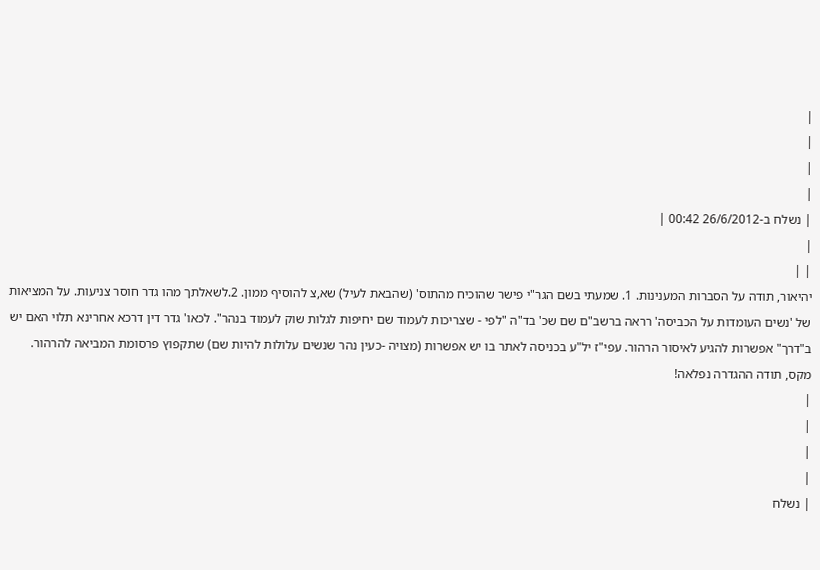|
|
|
|
| נשלח ב-26/6/2012 00:42 |
|
| |
יהיאור, תודה על הסברות המענינות. 1. שמעתי בשם הגר"י פישר שהוכיח מהתוס' (שהבאת לעיל) שא,צ להוסיף ממון. 2.לשאלתך מהו גדר חוסר צניעות. על המציאות של 'נשים העומדות על הכביסה' רראה ברשב"ם שם שכ' בד"ה "לפי - שצריכות לעמוד שם יחיפות לגלות שוק לעמוד בנהר". לכאו' גדר דין דרכא אחרינא תלוי האם יש ב"דרך" אפשרות להגיע לאיסור הרהור. עפי"ז יל"ע בכניסה לאתר בו יש אפשרות (מצויה -כעין נהר שנשים עלולות להיות שם) שתקפוץ פרסומת המביאה להרהור.
מקס, תודה ההגדרה נפלאה!
|
|
|
|
| נשלח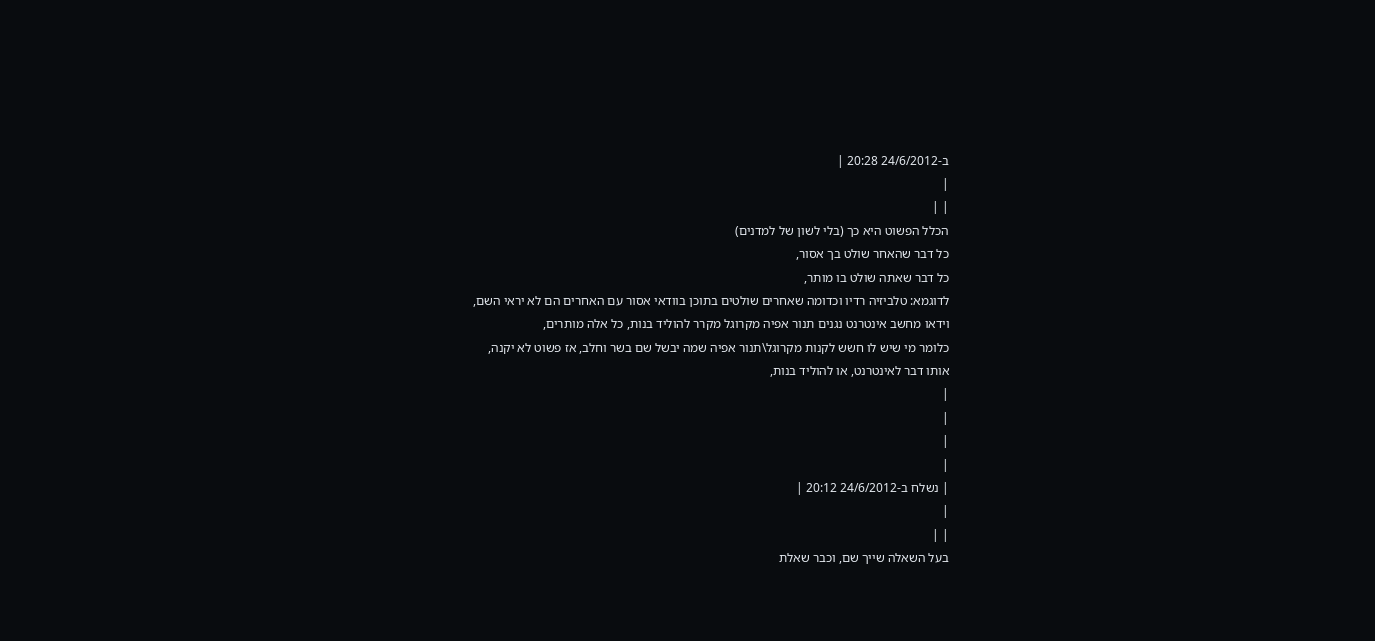ב-24/6/2012 20:28 |
|
| |
הכלל הפשוט היא כך (בלי לשון של למדנים)
כל דבר שהאחר שולט בך אסור,
כל דבר שאתה שולט בו מותר,
לדוגמא: טלביזיה רדיו וכדומה שאחרים שולטים בתוכן בוודאי אסור עם האחרים הם לא יראי השם,
וידאו מחשב אינטרנט נגנים תנור אפיה מקרוגל מקרר להוליד בנות, כל אלה מותרים,
כלומר מי שיש לו חשש לקנות מקרוגל\תנור אפיה שמה יבשל שם בשר וחלב, אז פשוט לא יקנה,
אותו דבר לאינטרנט, או להוליד בנות,
|
|
|
|
| נשלח ב-24/6/2012 20:12 |
|
| |
בעל השאלה שייך שם, וכבר שאלת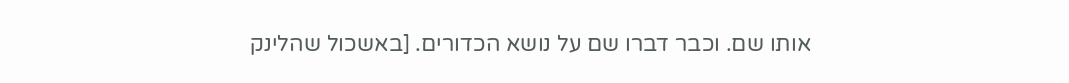אותו שם. וכבר דברו שם על נושא הכדורים. [באשכול שהלינק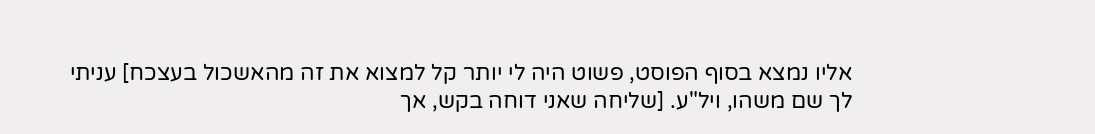אליו נמצא בסוף הפוסט, פשוט היה לי יותר קל למצוא את זה מהאשכול בעצכח] עניתי לך שם משהו, ויל"ע. [שליחה שאני דוחה בקש, אך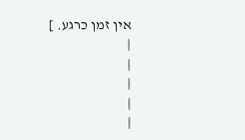אין זמן כרגע. ]
|
|
|
|
|